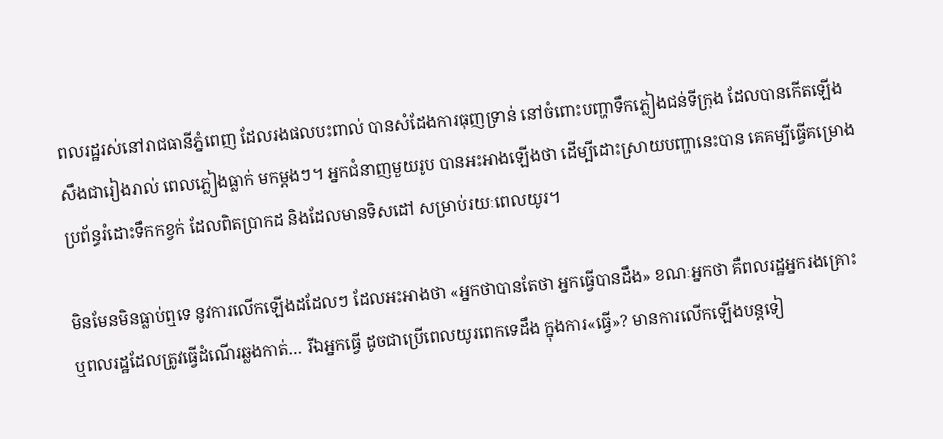ពលរដ្ឋរស់នៅរាជធានីភ្នំពេញ ដែលរងផលបះពាល់ បានសំដែងការធុញទ្រាន់ នៅចំពោះបញ្ហាទឹកភ្លៀងជន់ទីក្រុង ដែលបានកើតឡើង សឹងជារៀងរាល់ ពេលភ្លៀងធ្លាក់ មកម្ដងៗ។ អ្នកជំនាញមួយរូប បានអះអាងឡើងថា ដើម្បីដោះស្រាយបញ្ហានេះបាន គេគម្បីធ្វើគម្រោង ប្រព័ន្ធរំដោះទឹកកខ្វក់ ដែលពិតប្រាកដ និងដែលមានទិសដៅ សម្រាប់រយៈពេលយូរ។

មិនមែនមិនធ្លាប់ឮទេ នូវការលើកឡើងដដែលៗ ដែលអះអាងថា «អ្នកថាបានតែថា អ្នកធ្វើបានដឹង» ខណៈអ្នកថា គឺពលរដ្ឋអ្នករងគ្រោះ ឬពលរដ្ឋដែលត្រូវធ្វើដំណើរឆ្លងកាត់… រីឯអ្នកធ្វើ ដូចជាប្រើពេលយូរពេកទេដឹង ក្នុងការ«ធ្វើ»? មានការលើកឡើងបន្តទៀ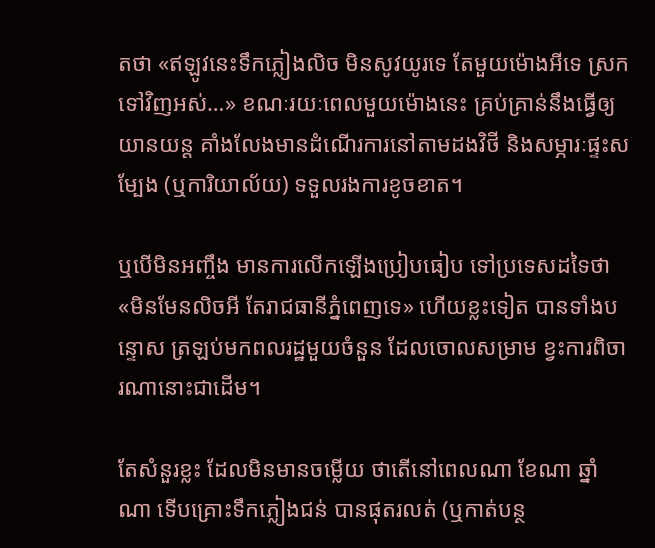តថា «ឥឡូវនេះទឹកភ្លៀងលិច មិនសូវយូរទេ តែមួយម៉ោងអីទេ ស្រកទៅវិញអស់…» ខណៈរយៈពេលមួយម៉ោងនេះ គ្រប់គ្រាន់នឹងធ្វើឲ្យយានយន្ដ គាំងលែងមានដំណើរការនៅតាមដងវិថី និងសម្ភារៈផ្ទះសម្បែង (ឬការិយាល័យ) ទទួលរងការខូចខាត។

ឬបើមិនអញ្ចឹង មានការលើកឡើងប្រៀបធៀប ទៅប្រទេសដទៃថា «មិនមែនលិចអី តែរាជធានីភ្នំពេញទេ» ហើយខ្លះទៀត បានទាំងបន្ទោស ត្រឡប់មកពលរដ្ឋមួយចំនួន ដែលចោលសម្រាម ខ្វះការពិចារណានោះជាដើម។

តែសំនួរខ្លះ ដែលមិនមានចម្លើយ ថាតើនៅពេលណា ខែណា ឆ្នាំណា ទើបគ្រោះទឹកភ្លៀងជន់ បានផុតរលត់ (ឬកាត់បន្ថ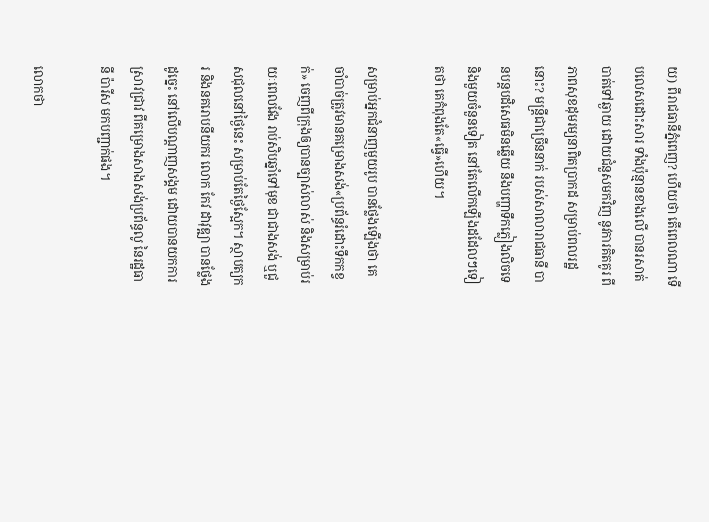យ) ពីរាជធានីភ្នំពេញ? ហើយថា តើពេលណា ទើបលេសដោះសារ ទាំងប៉ុន្មានខាងលើ បានរសាត់បាត់ទៅឆ្ងាយ ដោយជំនួសមកវិញ នូវការគិតគូរ ពីភាពសុខដុមរម្យនាពិតប្រាកដ សម្រាប់ពលរដ្ឋនោះ? មន្ត្រីជាច្រើននាក់ របស់សាលារាជធានី បានបន្តបដិសេធមិនឆ្លើយ នឹងបញ្ហាទឹកភ្លៀងលិចទេ និងមួយចំនួនទៀត នៅតែលើកឡើងដដែលៗទៀតថា គេកំពុងតែ«ធ្វើ»ហើយ។

សម្រាប់អ្នកជំនាញមួយរូប បានថ្លែងឡើងថា គេចាំបាច់ត្រូវមានគម្រោងសង់«ប្រព័ន្ធរំដោះទឹកកខ្វក់» ចេញពីក្រុងឲ្យបានច្បាស់លាស់ និងសម្រាប់រយៈពេលវែង រាប់សិបឆ្នាំទៅមុខ ជាជាងសង់ ឬជួសជុលនៅថ្ងៃនេះ សម្រាប់តែថ្ងៃស្អែក។ ស្ថាបត្យករ និងនគរោបនីយករ លោក កែវ ដាវុឌ្ឍា បានថ្លែងដូច្នេះ នៅលើបណ្ដាញសង្គម ដោយបានយកការស្រាវជ្រាវ ពីគម្រោងសាងសង់ប្រព័ន្ធលូ នៃរដ្ឋធានី ប៉ារីស មកបញ្ជាក់ផង។

លោកថា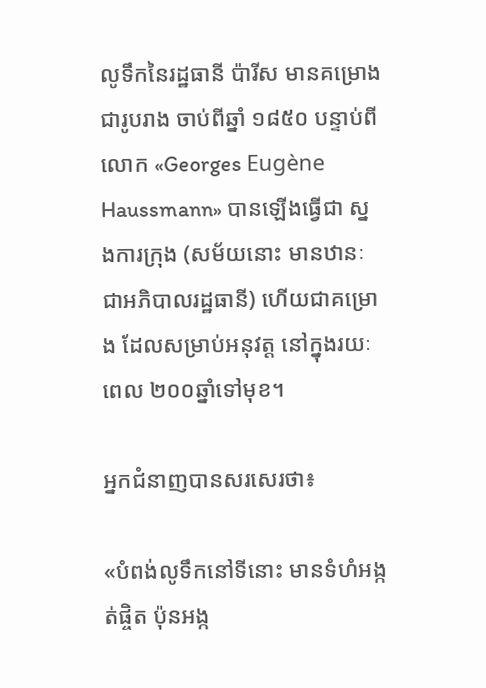លូទឹកនៃរដ្ឋធានី ប៉ារីស មានគម្រោងជារូបរាង ចាប់ពីឆ្នាំ ១៨៥០ បន្ទាប់ពីលោក «Georges Eugène Haussmann» បានឡើងធ្វើជា ស្នងការក្រុង (សម័យនោះ មានឋានៈជាអភិបាលរដ្ឋធានី) ហើយជាគម្រោង ដែលសម្រាប់អនុវត្ត នៅក្នុងរយៈពេល ២០០ឆ្នាំទៅមុខ។

អ្នកជំនាញបានសរសេរថា៖

«បំពង់លូទឹកនៅទីនោះ មានទំហំអង្កត់ផ្ចិត ប៉ុនអង្ក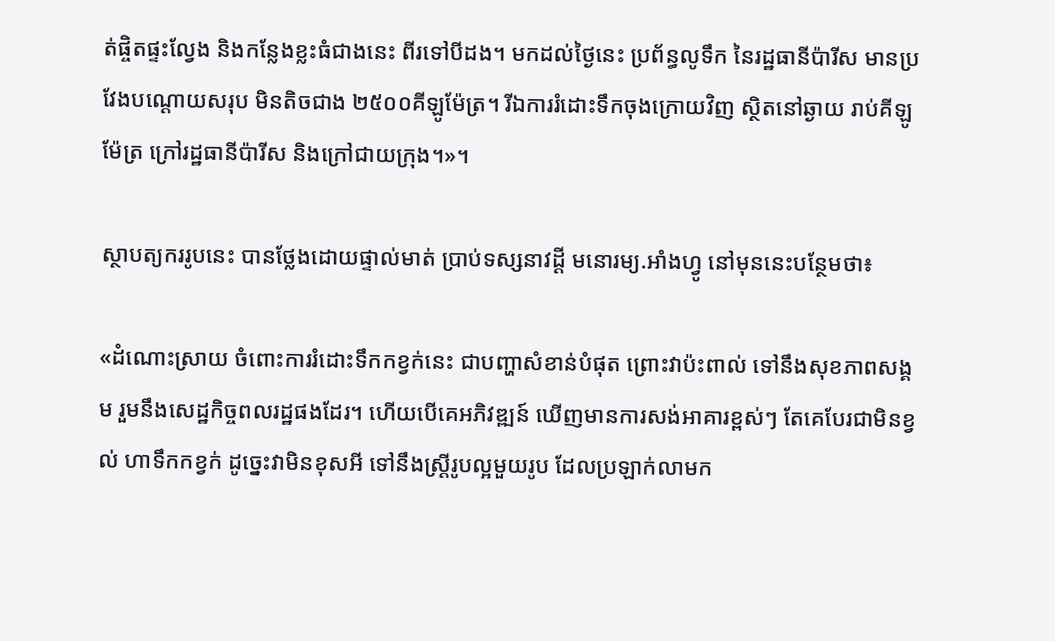ត់ផ្ចិតផ្ទះល្វែង និងកន្លែងខ្លះធំជាងនេះ ពីរទៅបីដង។ មកដល់ថ្ងៃនេះ ប្រព័ន្ធលូទឹក នៃរដ្ឋធានីប៉ារីស មានប្រវែងបណ្ដោយសរុប មិនតិចជាង ២៥០០គីឡូម៉ែត្រ។ រីឯការរំដោះទឹកចុងក្រោយវិញ ស្ថិតនៅឆ្ងាយ រាប់គីឡូម៉ែត្រ ក្រៅរដ្ឋធានីប៉ារីស និងក្រៅជាយក្រុង។»។

ស្ថាបត្យកររូបនេះ បានថ្លែងដោយផ្ទាល់មាត់ ប្រាប់ទស្សនាវដ្ដី មនោរម្យ.អាំងហ្វូ នៅមុននេះបន្ថែមថា៖

«ដំណោះស្រាយ ចំពោះការរំដោះទឹកកខ្វក់នេះ ជាបញ្ហាសំខាន់បំផុត ព្រោះវាប៉ះពាល់ ទៅនឹងសុខភាពសង្គម រួមនឹងសេដ្ឋកិច្ចពលរដ្ឋផងដែរ។ ហើយបើគេអភិវឌ្ឍន៍ ឃើញមានការសង់អាគារខ្ពស់ៗ តែគេបែរជាមិនខ្វល់ ហាទឹកកខ្វក់ ដូច្នេះវាមិនខុសអី ទៅនឹងស្ត្រីរូបល្អមួយរូប ដែលប្រឡាក់លាមក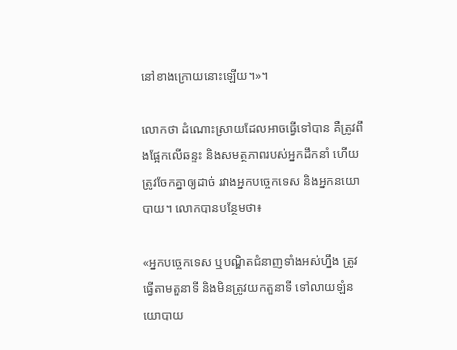នៅខាងក្រោយនោះឡើយ។»។

លោកថា ដំណោះស្រាយដែលអាចធ្វើទៅបាន គឺត្រូវពឹងផ្អែកលើឆន្ទះ និងសមត្ថភាពរបស់អ្នកដឹកនាំ ហើយត្រូវចែកគ្នាឲ្យដាច់ រវាងអ្នកបច្ចេកទេស និងអ្នកនយោបាយ។ លោកបានបន្ថែមថា៖

«អ្នកបច្ចេកទេស ឬបណ្ឌិតជំនាញទាំងអស់ហ្នឹង ត្រូវធ្វើតាមតួនាទី និងមិនត្រូវយកតួនាទី ទៅលាយឡំនយោបាយ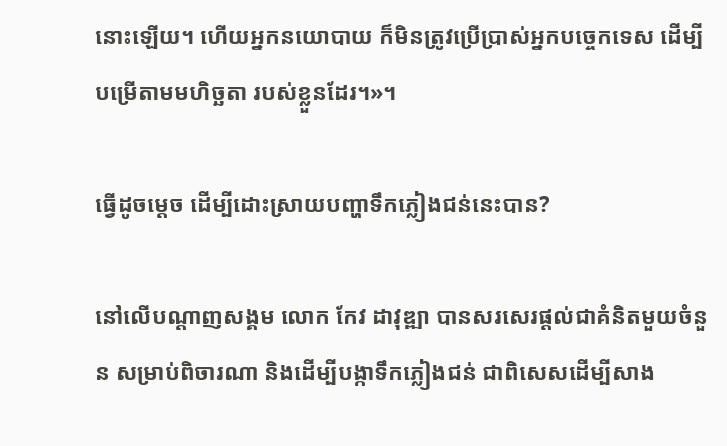នោះឡើយ។ ហើយអ្នកនយោបាយ ក៏មិនត្រូវប្រើប្រាស់អ្នកបច្ចេកទេស ដើម្បីបម្រើតាមមហិច្ឆតា របស់ខ្លួនដែរ។»។

ធ្វើដូចម្ដេច ដើម្បីដោះស្រាយបញ្ហាទឹកភ្លៀងជន់នេះបាន?

នៅលើបណ្ដាញសង្គម លោក កែវ ដាវុឌ្ឍា បានសរសេរផ្ដល់ជាគំនិតមួយចំនួន សម្រាប់ពិចារណា និងដើម្បីបង្កាទឹកភ្លៀងជន់ ជាពិសេសដើម្បីសាង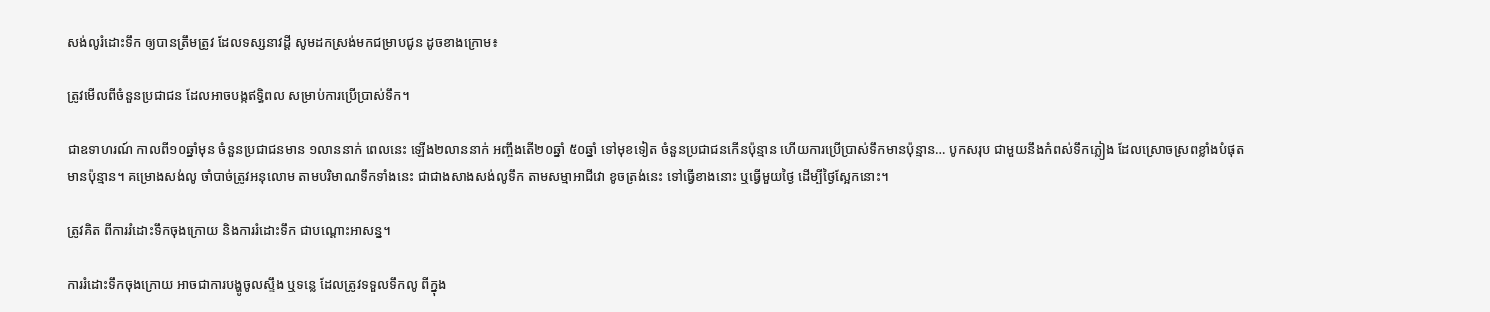សង់លូរំដោះទឹក ឲ្យបានត្រឹមត្រូវ ដែលទស្សនាវដ្ដី សូមដកស្រង់មកជម្រាបជូន ដូចខាងក្រោម៖

ត្រូវមើលពីចំនួនប្រជាជន ដែលអាចបង្កឥទ្ធិពល សម្រាប់ការប្រើប្រាស់ទឹក។

ជាឧទាហរណ៍ កាលពី១០ឆ្នាំមុន ចំនួនប្រជាជនមាន ១លាននាក់ ពេលនេះ ឡើង២លាននាក់ អញ្ចឹងតើ២០ឆ្នាំ ៥០ឆ្នាំ ទៅមុខទៀត ចំនួនប្រជាជនកើនប៉ុន្មាន ហើយការប្រើប្រាស់ទឹកមានប៉ុន្មាន… បូកសរុប ជាមួយនឹងកំពស់ទឹកភ្លៀង ដែលស្រោចស្រពខ្លាំងបំផុត មានប៉ុន្មាន។ គម្រោងសង់លូ ចាំបាច់ត្រូវអនុលោម តាមបរិមាណទឹកទាំងនេះ ជាជាងសាងសង់លូទឹក តាមសម្មាអាជីវោ ខូចត្រង់នេះ ទៅធ្វើខាងនោះ ឬធ្វើមួយថ្ងៃ ដើម្បីថ្ងៃស្អែកនោះ។

ត្រូវគិត ពីការរំដោះទឹកចុងក្រោយ និងការរំដោះទឹក ជាបណ្ដោះអាសន្ន។

ការរំដោះទឹកចុងក្រោយ អាចជាការបង្ហូចូលស្ទឹង ឬទន្លេ ដែលត្រូវទទួលទឹកលូ ពីក្នុង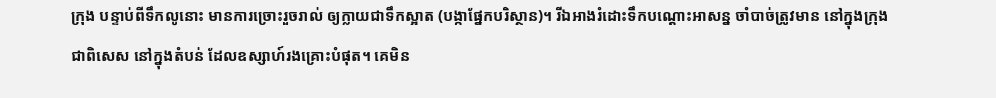ក្រុង បន្ទាប់ពីទឹកលូនោះ មានការច្រោះរួចរាល់ ឲ្យក្លាយជាទឹកស្អាត (បង្កាផ្នែកបរិស្ថាន)។ រីឯអាងរំដោះទឹកបណ្ដោះអាសន្ន ចាំបាច់ត្រូវមាន នៅក្នុងក្រុង ជាពិសេស នៅក្នុងតំបន់ ដែលឧស្សាហ៍រងគ្រោះបំផុត។ គេមិន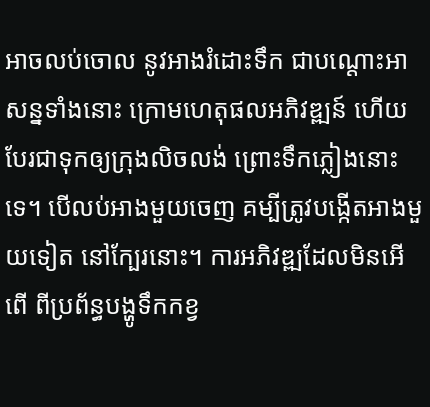អាចលប់ចោល នូវអាងរំដោះទឹក ជាបណ្ដោះអាសន្នទាំងនោះ ក្រោមហេតុផលអភិវឌ្ឍន៍ ហើយបែរជាទុកឲ្យក្រុងលិចលង់ ព្រោះទឹកភ្លៀងនោះទេ។ បើលប់អាងមួយចេញ គម្បីត្រូវបង្កើតអាងមួយទៀត នៅក្បែរនោះ។ ការអភិវឌ្ឍដែលមិនអើពើ ពីប្រព័ន្ធបង្ហូទឹកកខ្វ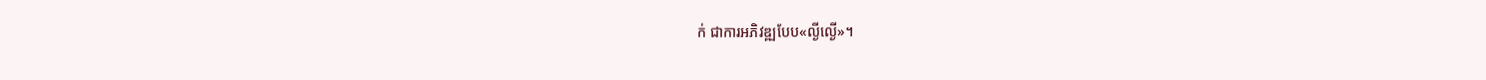ក់ ជាការអភិវឌ្ឍបែប«ល្ងីល្ងើ»។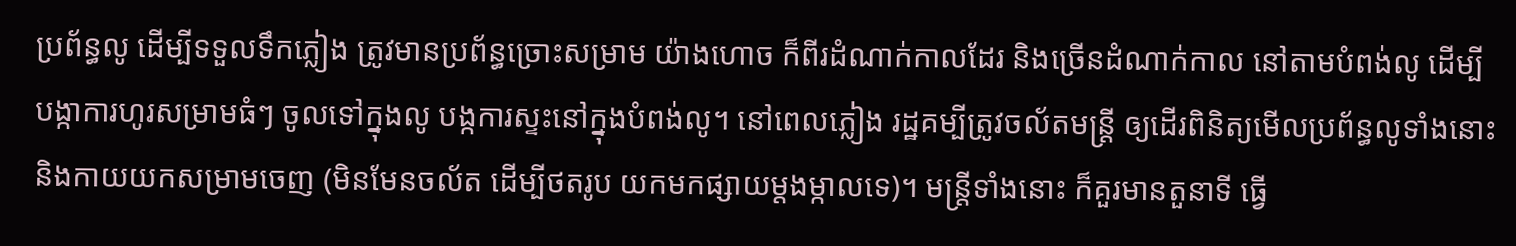ប្រព័ន្ធលូ ដើម្បីទទួលទឹកភ្លៀង ត្រូវមានប្រព័ន្ធច្រោះសម្រាម យ៉ាងហោច ក៏ពីរដំណាក់កាលដែរ និងច្រើនដំណាក់កាល នៅតាមបំពង់លូ ដើម្បីបង្កាការហូរសម្រាមធំៗ ចូលទៅក្នុងលូ បង្កការស្ទះនៅក្នុងបំពង់លូ។ នៅពេលភ្លៀង រដ្ឋគម្បីត្រូវចល័តមន្ត្រី ឲ្យដើរពិនិត្យមើលប្រព័ន្ធលូទាំងនោះ និងកាយយកសម្រាមចេញ (មិនមែនចល័ត ដើម្បីថតរូប យកមកផ្សាយម្ដងម្កាលទេ)។ មន្ត្រីទាំងនោះ ក៏គួរមានតួនាទី ធ្វើ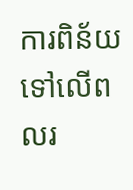ការពិន័យ ទៅលើពលរ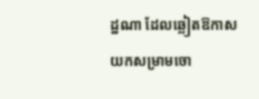ដ្ឋណា ដែលឆ្លៀតឱកាស យកសម្រាមចោ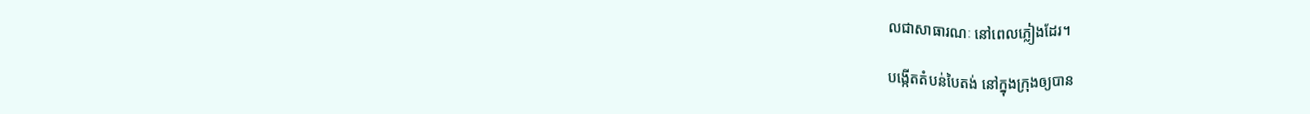លជាសាធារណៈ នៅពេលភ្លៀងដែរ។

បង្កើតតំបន់បៃតង់ នៅក្នុងក្រុងឲ្យបាន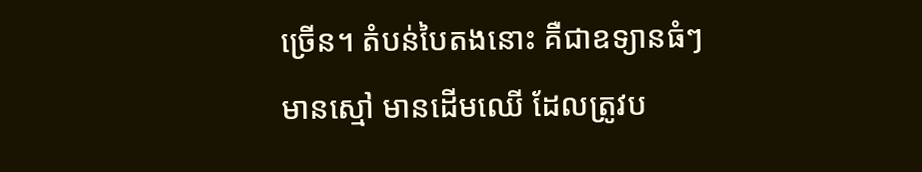ច្រើន។ តំបន់បៃតងនោះ គឺជាឧទ្យានធំៗ មានស្មៅ មានដើមឈើ ដែលត្រូវប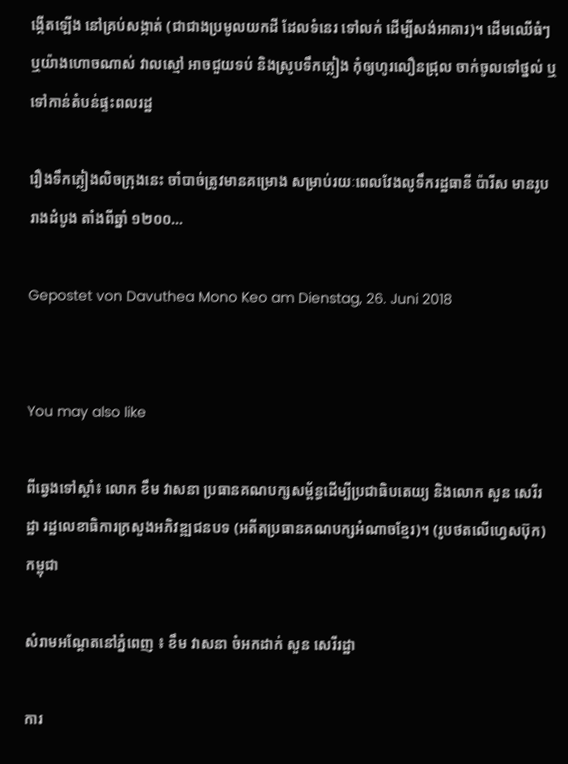ង្កើតឡើង នៅគ្រប់សង្កាត់ (ជាជាងប្រមូលយកដី ដែលទំនេរ ទៅលក់ ដើម្បីសង់អាគារ)។ ដើមឈើធំៗ ឬយ៉ាងហោចណាស់ វាលស្មៅ អាចជួយទប់ និងស្រូបទឹកភ្លៀង កុំឲ្យហូរលឿនជ្រុល ចាក់ចូលទៅថ្នល់ ឬទៅកាន់តំបន់ផ្ទះពលរដ្ឋ

រឿងទឹកភ្លៀងលិចក្រុងនេះ ចាំបាច់ត្រូវមានគម្រោង សម្រាប់រយៈពេលវែងលូទឹករដ្ឋធានី ប៉ារីស មានរូបរាងដំបូង តាំងពីឆ្នាំ ១២០០…

Gepostet von Davuthea Mono Keo am Dienstag, 26. Juni 2018


You may also like

ពីឆ្វេងទៅស្ដាំ៖ លោក ខឹម វាសនា ប្រធានគណបក្សសម្ព័ន្ធដើម្បីប្រជាធិបតេយ្យ និងលោក សួន សេរីរដ្ឋា រដ្ឋលេខាធិការក្រសួងអភិវឌ្ឍជនបទ (អតីតប្រធានគណបក្សអំណាចខ្មែរ)។ (រូបថតលើហ្វេសប៊ុក)
កម្ពុជា

សំរាមអណ្ដែតនៅភ្នំពេញ ៖ ខឹម វាសនា ចំអកដាក់ សួន សេរីរដ្ឋា

ការ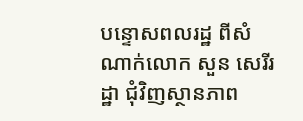បន្ទោសពលរដ្ឋ ពីសំណាក់លោក សួន សេរីរដ្ឋា ជុំវិញស្ថានភាព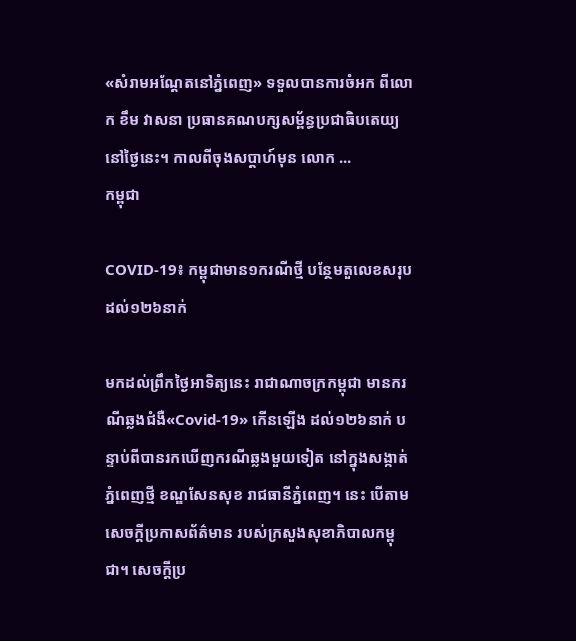«សំរាមអណ្ដែតនៅភ្នំពេញ» ទទួលបានការចំអក ពីលោក ខឹម វាសនា ប្រធានគណបក្សសម្ព័ន្ធប្រជាធិបតេយ្យ នៅថ្ងៃនេះ។ កាលពីចុងសប្ដាហ៍មុន លោក ...
កម្ពុជា

COVID-19៖ កម្ពុជាមាន១ករណីថ្មី បន្ថែមតួលេខសរុប ដល់១២៦នាក់

មកដល់ព្រឹកថ្ងៃអាទិត្យនេះ រាជាណាចក្រកម្ពុជា មានករណីឆ្លងជំងឺ«Covid-19» កើនឡើង ដល់១២៦នាក់ បន្ទាប់ពីបានរកឃើញករណីឆ្លងមួយទៀត នៅក្នុងសង្កាត់ភ្នំពេញថ្មី ខណ្ឌសែនសុខ រាជធានីភ្នំពេញ។ នេះ បើតាមសេចក្ដីប្រកាសព័ត៌មាន របស់ក្រសួងសុខាភិបាលកម្ពុជា។ សេចក្ដីប្រ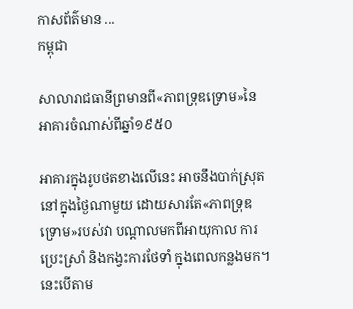កាសព័ត៌មាន ...
កម្ពុជា

សាលារាជធានីព្រមានពី«ភាពទ្រុឌទ្រោម»នៃអាគារចំណាស់ពីឆ្នាំ១៩៥០

អាគារក្នុងរូបថតខាងលើនេះ អាចនឹងបាក់ស្រុត នៅក្នុងថ្ងៃណាមួយ ដោយសារតែ«ភាពទ្រុឌទ្រោម»របស់វា បណ្ដាលមកពីអាយុកាល ការប្រេះស្រាំ និងកង្វះការថែទាំ ក្នុងពេលកន្លងមក។ នេះបើតាម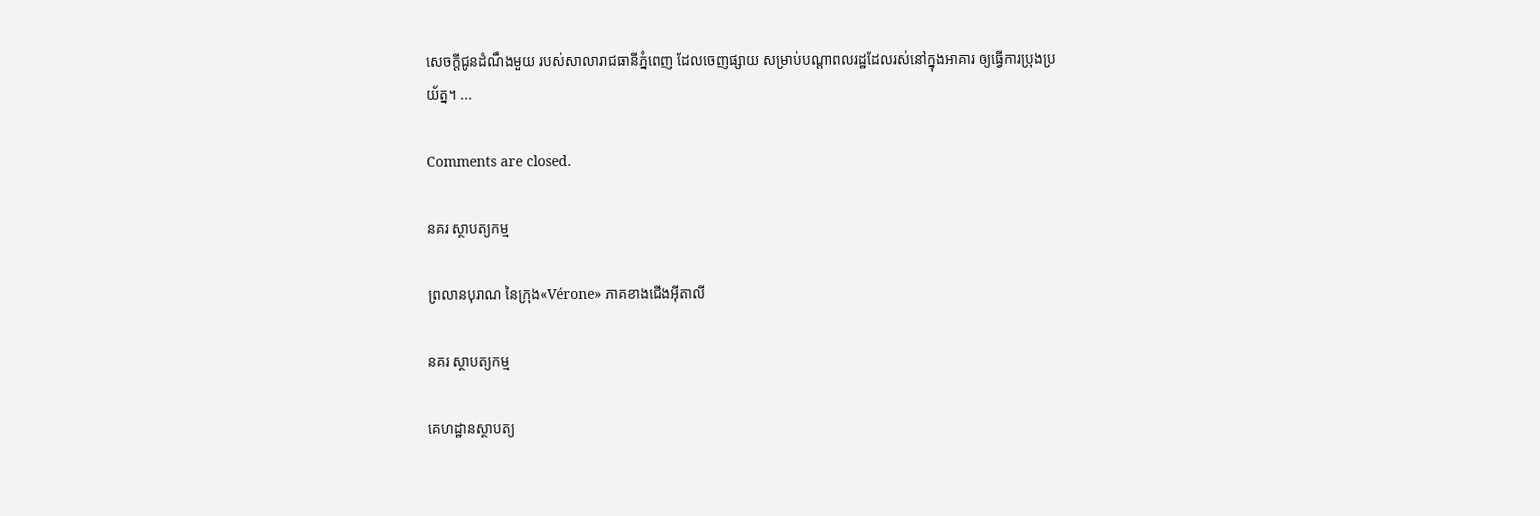សេចក្ដីជូនដំណឹងមួយ របស់សាលារាជធានីភ្នំពេញ ដែលចេញផ្សាយ សម្រាប់បណ្ដាពលរដ្ឋដែលរស់នៅក្នុងអាគារ ឲ្យធ្វើការប្រុងប្រយ័ត្ន។ ...

Comments are closed.

នគរ ស្ថាបត្យកម្ម

ព្រលានបុរាណ នៃក្រុង«Vérone» ភាគខាងជើងអ៊ីតាលី

នគរ ស្ថាបត្យកម្ម

គេហដ្ឋានស្ថាបត្យ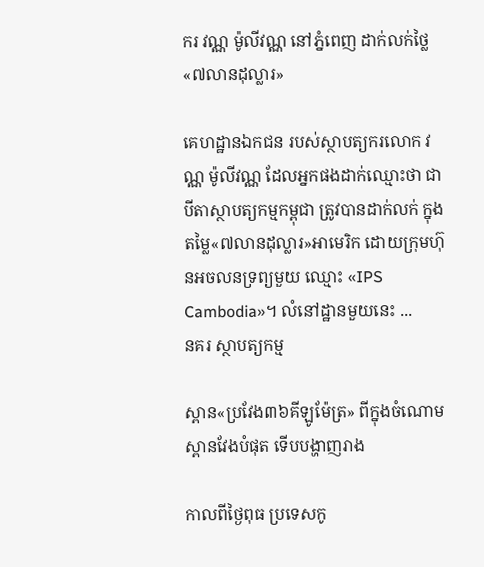ករ វណ្ណ ម៉ូលីវណ្ណ នៅភ្នំពេញ ដាក់លក់ថ្លៃ«៧លានដុល្លារ»

គេហដ្ឋានឯកជន របស់ស្ថាបត្យករលោក វណ្ណ ម៉ូលីវណ្ណ ដែលអ្នកផងដាក់ឈ្មោះថា ជាបីតាស្ថាបត្យកម្មកម្ពុជា ត្រូវបានដាក់លក់ ក្នុងតម្លៃ«៧លានដុល្លារ»អាមេរិក ដោយក្រុមហ៊ុនអចលនទ្រព្យមួយ ឈ្មោះ «IPS Cambodia»។ លំនៅដ្ឋានមួយនេះ ...
នគរ ស្ថាបត្យកម្ម

ស្ពាន«ប្រវែង៣៦គីឡូម៉ែត្រ» ពីក្នុងចំណោមស្ពានវែងបំផុត ទើបបង្ហាញរាង

កាលពីថ្ងៃពុធ ប្រទេសកូ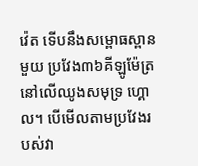វ៉េត ទើបនឹងសម្ពោធស្ពានមួយ ប្រវែង៣៦គីឡូម៉ែត្រ នៅលើឈូងសមុទ្រ ហ្គោល។ បើមើលតាមប្រវែងរបស់វា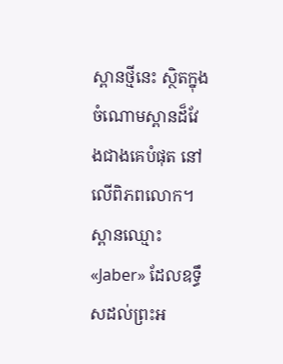ស្ពានថ្មីនេះ ស្ថិតក្នុងចំណោមស្ពានដ៏វែងជាងគេបំផុត នៅលើពិភពលោក។ ស្ពានឈ្មោះ «Jaber» ដែលឧទ្ធឹសដល់ព្រះអ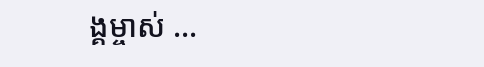ង្គម្ចាស់ ...